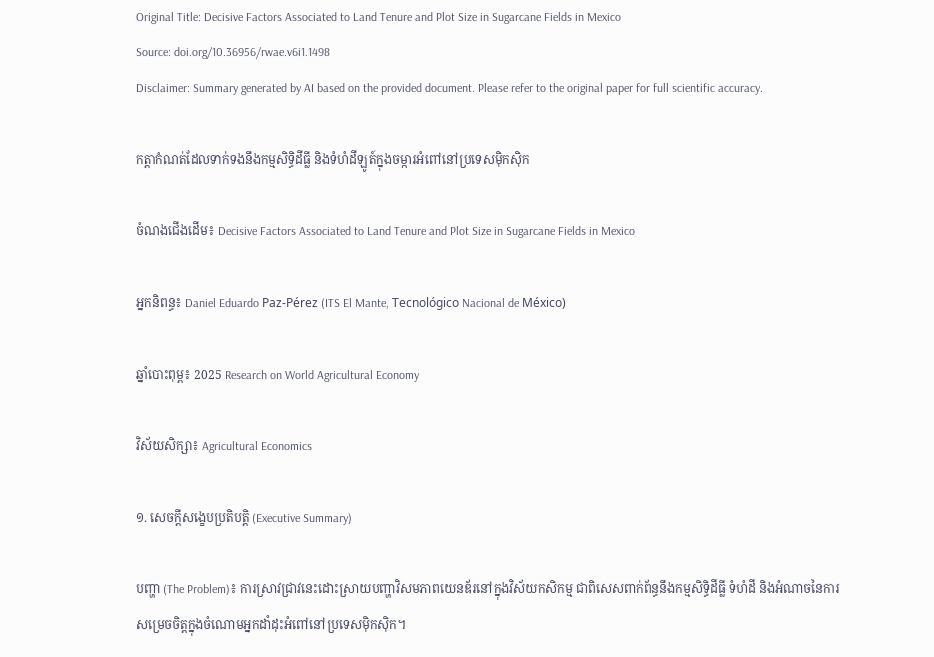Original Title: Decisive Factors Associated to Land Tenure and Plot Size in Sugarcane Fields in Mexico
Source: doi.org/10.36956/rwae.v6i1.1498
Disclaimer: Summary generated by AI based on the provided document. Please refer to the original paper for full scientific accuracy.

កត្តាកំណត់ដែលទាក់ទងនឹងកម្មសិទ្ធិដីធ្លី និងទំហំដីឡូត៍ក្នុងចម្ការអំពៅនៅប្រទេសម៉ិកស៊ិក

ចំណងជើងដើម៖ Decisive Factors Associated to Land Tenure and Plot Size in Sugarcane Fields in Mexico

អ្នកនិពន្ធ៖ Daniel Eduardo Paz-Pérez (ITS El Mante, Tecnológico Nacional de México)

ឆ្នាំបោះពុម្ព៖ 2025 Research on World Agricultural Economy

វិស័យសិក្សា៖ Agricultural Economics

១. សេចក្តីសង្ខេបប្រតិបត្តិ (Executive Summary)

បញ្ហា (The Problem)៖ ការស្រាវជ្រាវនេះដោះស្រាយបញ្ហាវិសមភាពយេនឌ័រនៅក្នុងវិស័យកសិកម្ម ជាពិសេសពាក់ព័ន្ធនឹងកម្មសិទ្ធិដីធ្លី ទំហំដី និងអំណាចនៃការសម្រេចចិត្តក្នុងចំណោមអ្នកដាំដុះអំពៅនៅប្រទេសម៉ិកស៊ិក។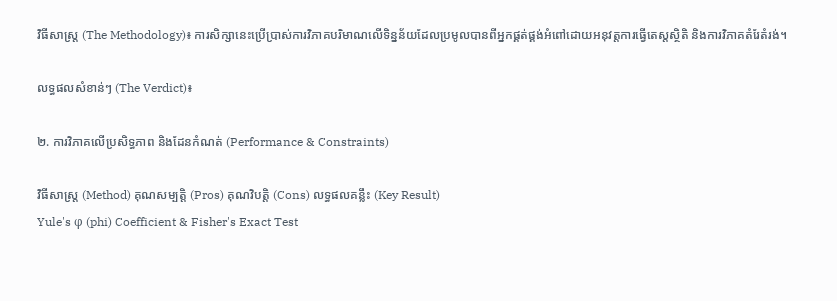វិធីសាស្ត្រ (The Methodology)៖ ការសិក្សានេះប្រើប្រាស់ការវិភាគបរិមាណលើទិន្នន័យដែលប្រមូលបានពីអ្នកផ្គត់ផ្គង់អំពៅដោយអនុវត្តការធ្វើតេស្តស្ថិតិ និងការវិភាគតំរែតំរង់។

លទ្ធផលសំខាន់ៗ (The Verdict)៖

២. ការវិភាគលើប្រសិទ្ធភាព និងដែនកំណត់ (Performance & Constraints)

វិធីសាស្ត្រ (Method) គុណសម្បត្តិ (Pros) គុណវិបត្តិ (Cons) លទ្ធផលគន្លឹះ (Key Result)
Yule's φ (phi) Coefficient & Fisher's Exact Test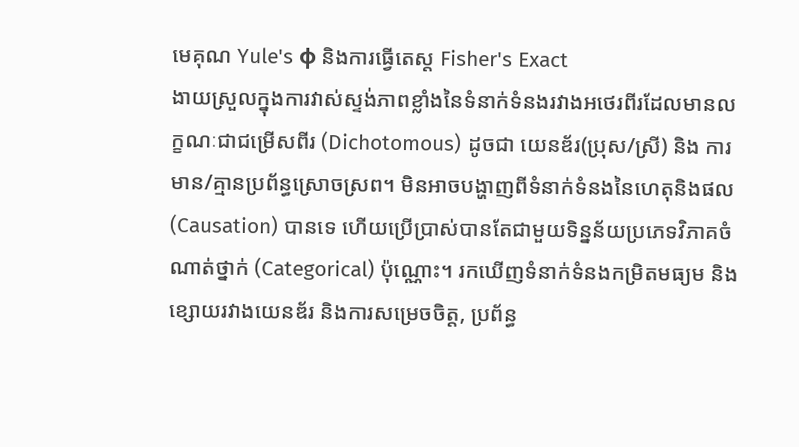មេគុណ Yule's φ និងការធ្វើតេស្ត Fisher's Exact
ងាយស្រួលក្នុងការវាស់ស្ទង់ភាពខ្លាំងនៃទំនាក់ទំនងរវាងអថេរពីរដែលមានលក្ខណៈជាជម្រើសពីរ (Dichotomous) ដូចជា យេនឌ័រ(ប្រុស/ស្រី) និង ការមាន/គ្មានប្រព័ន្ធស្រោចស្រព។ មិនអាចបង្ហាញពីទំនាក់ទំនងនៃហេតុនិងផល (Causation) បានទេ ហើយប្រើប្រាស់បានតែជាមួយទិន្នន័យប្រភេទវិភាគចំណាត់ថ្នាក់ (Categorical) ប៉ុណ្ណោះ។ រកឃើញទំនាក់ទំនងកម្រិតមធ្យម និងខ្សោយរវាងយេនឌ័រ និងការសម្រេចចិត្ត, ប្រព័ន្ធ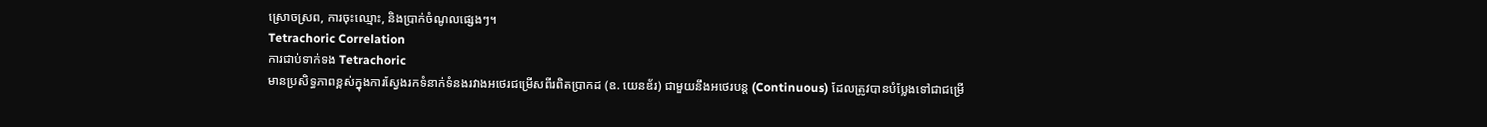ស្រោចស្រព, ការចុះឈ្មោះ, និងប្រាក់ចំណូលផ្សេងៗ។
Tetrachoric Correlation
ការជាប់ទាក់ទង Tetrachoric
មានប្រសិទ្ធភាពខ្ពស់ក្នុងការស្វែងរកទំនាក់ទំនងរវាងអថេរជម្រើសពីរពិតប្រាកដ (ឧ. យេនឌ័រ) ជាមួយនឹងអថេរបន្ត (Continuous) ដែលត្រូវបានបំប្លែងទៅជាជម្រើ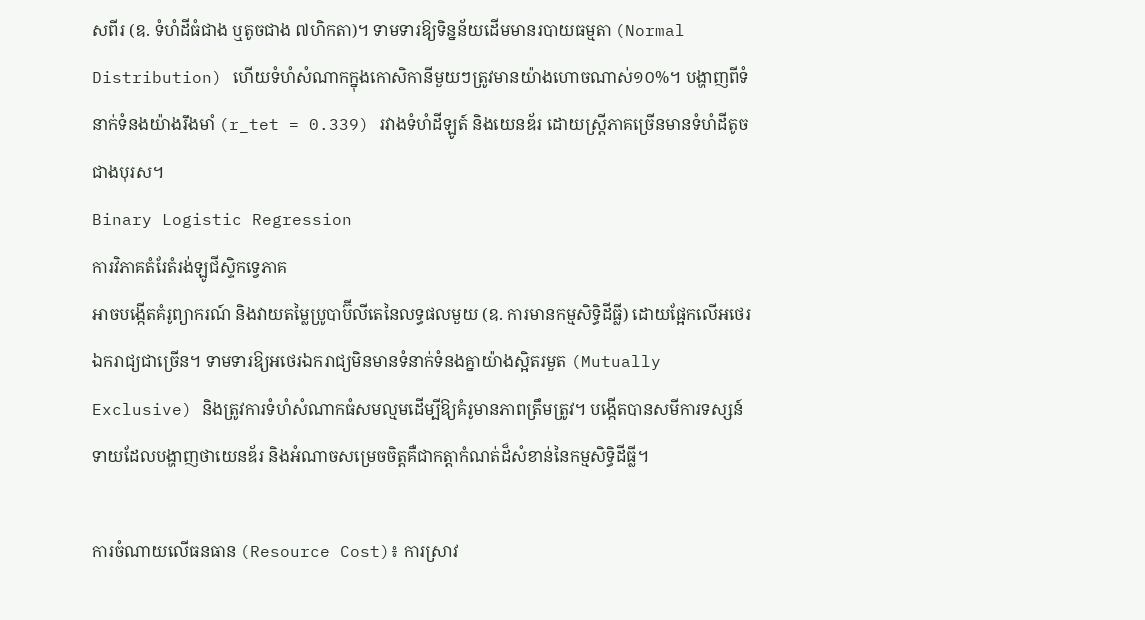សពីរ (ឧ. ទំហំដីធំជាង ឬតូចជាង ៧ហិកតា)។ ទាមទារឱ្យទិន្នន័យដើមមានរបាយធម្មតា (Normal Distribution) ហើយទំហំសំណាកក្នុងកោសិកានីមួយៗត្រូវមានយ៉ាងហោចណាស់១០%។ បង្ហាញពីទំនាក់ទំនងយ៉ាងរឹងមាំ (r_tet = 0.339) រវាងទំហំដីឡូត៍ និងយេនឌ័រ ដោយស្ត្រីភាគច្រើនមានទំហំដីតូចជាងបុរស។
Binary Logistic Regression
ការវិភាគតំរែតំរង់ឡូជីស្ទិកទ្វេភាគ
អាចបង្កើតគំរូព្យាករណ៍ និងវាយតម្លៃប្រូបាប៊ីលីតេនៃលទ្ធផលមួយ (ឧ. ការមានកម្មសិទ្ធិដីធ្លី) ដោយផ្អែកលើអថេរឯករាជ្យជាច្រើន។ ទាមទារឱ្យអថេរឯករាជ្យមិនមានទំនាក់ទំនងគ្នាយ៉ាងស្អិតរមួត (Mutually Exclusive) និងត្រូវការទំហំសំណាកធំសមល្មមដើម្បីឱ្យគំរូមានភាពត្រឹមត្រូវ។ បង្កើតបានសមីការទស្សន៍ទាយដែលបង្ហាញថាយេនឌ័រ និងអំណាចសម្រេចចិត្តគឺជាកត្តាកំណត់ដ៏សំខាន់នៃកម្មសិទ្ធិដីធ្លី។

ការចំណាយលើធនធាន (Resource Cost)៖ ការស្រាវ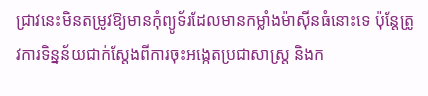ជ្រាវនេះមិនតម្រូវឱ្យមានកុំព្យូទ័រដែលមានកម្លាំងម៉ាស៊ីនធំនោះទេ ប៉ុន្តែត្រូវការទិន្នន័យជាក់ស្តែងពីការចុះអង្កេតប្រជាសាស្ត្រ និងក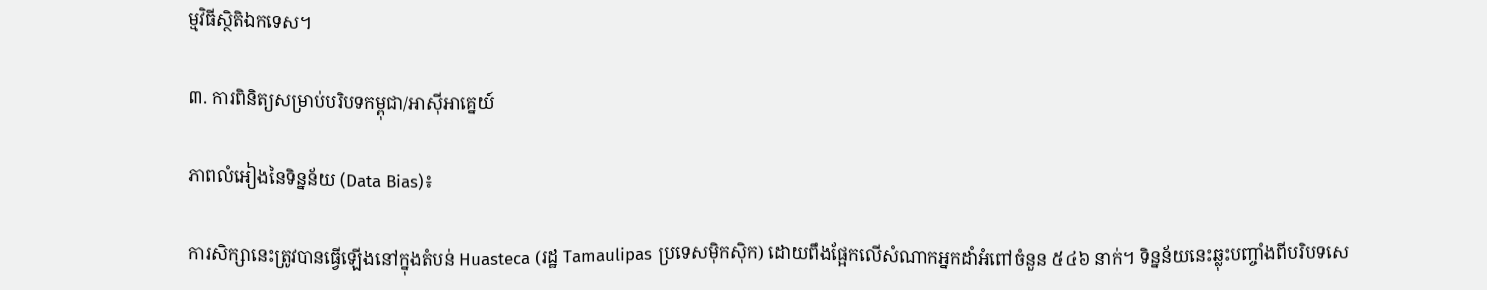ម្មវិធីស្ថិតិឯកទេស។

៣. ការពិនិត្យសម្រាប់បរិបទកម្ពុជា/អាស៊ីអាគ្នេយ៍

ភាពលំអៀងនៃទិន្នន័យ (Data Bias)៖

ការសិក្សានេះត្រូវបានធ្វើឡើងនៅក្នុងតំបន់ Huasteca (រដ្ឋ Tamaulipas ប្រទេសម៉ិកស៊ិក) ដោយពឹងផ្អែកលើសំណាកអ្នកដាំអំពៅចំនួន ៥៤៦ នាក់។ ទិន្នន័យនេះឆ្លុះបញ្ចាំងពីបរិបទសេ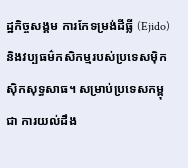ដ្ឋកិច្ចសង្គម ការកែទម្រង់ដីធ្លី (Ejido) និងវប្បធម៌កសិកម្មរបស់ប្រទេសម៉ិកស៊ិកសុទ្ធសាធ។ សម្រាប់ប្រទេសកម្ពុជា ការយល់ដឹង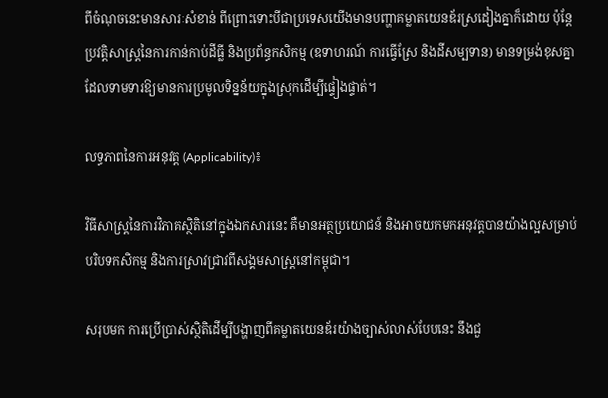ពីចំណុចនេះមានសារៈសំខាន់ ពីព្រោះទោះបីជាប្រទេសយើងមានបញ្ហាគម្លាតយេនឌ័រស្រដៀងគ្នាក៏ដោយ ប៉ុន្តែប្រវត្តិសាស្ត្រនៃការកាន់កាប់ដីធ្លី និងប្រព័ន្ធកសិកម្ម (ឧទាហរណ៍ ការធ្វើស្រែ និងដីសម្បទាន) មានទម្រង់ខុសគ្នា ដែលទាមទារឱ្យមានការប្រមូលទិន្នន័យក្នុងស្រុកដើម្បីផ្ទៀងផ្ទាត់។

លទ្ធភាពនៃការអនុវត្ត (Applicability)៖

វិធីសាស្ត្រនៃការវិភាគស្ថិតិនៅក្នុងឯកសារនេះ គឺមានអត្ថប្រយោជន៍ និងអាចយកមកអនុវត្តបានយ៉ាងល្អសម្រាប់បរិបទកសិកម្ម និងការស្រាវជ្រាវពីសង្គមសាស្ត្រនៅកម្ពុជា។

សរុបមក ការប្រើប្រាស់ស្ថិតិដើម្បីបង្ហាញពីគម្លាតយេនឌ័រយ៉ាងច្បាស់លាស់បែបនេះ នឹងជួ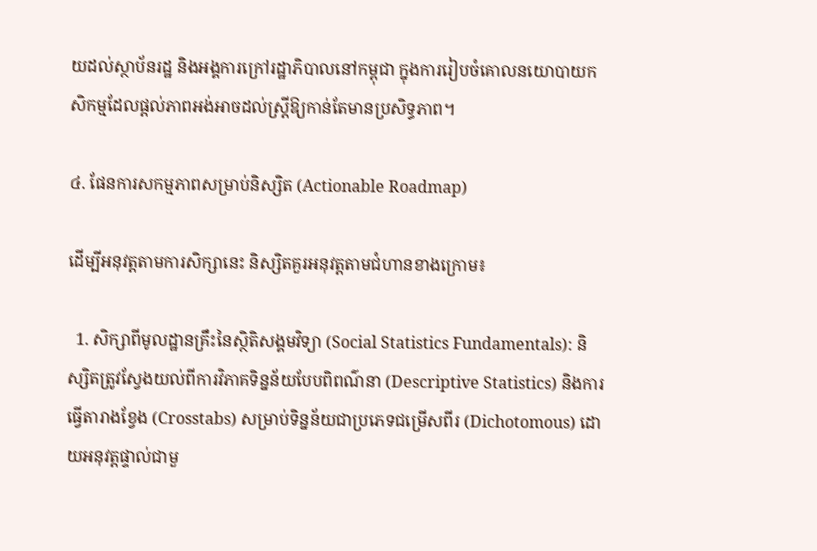យដល់ស្ថាប័នរដ្ឋ និងអង្គការក្រៅរដ្ឋាភិបាលនៅកម្ពុជា ក្នុងការរៀបចំគោលនយោបាយកសិកម្មដែលផ្តល់ភាពអង់អាចដល់ស្ត្រីឱ្យកាន់តែមានប្រសិទ្ធភាព។

៤. ផែនការសកម្មភាពសម្រាប់និស្សិត (Actionable Roadmap)

ដើម្បីអនុវត្តតាមការសិក្សានេះ និស្សិតគួរអនុវត្តតាមជំហានខាងក្រោម៖

  1. សិក្សាពីមូលដ្ឋានគ្រឹះនៃស្ថិតិសង្គមវិទ្យា (Social Statistics Fundamentals): និស្សិតត្រូវស្វែងយល់ពីការវិភាគទិន្នន័យបែបពិពណ៌នា (Descriptive Statistics) និងការធ្វើតារាងខ្វែង (Crosstabs) សម្រាប់ទិន្នន័យជាប្រភេទជម្រើសពីរ (Dichotomous) ដោយអនុវត្តផ្ទាល់ជាមួ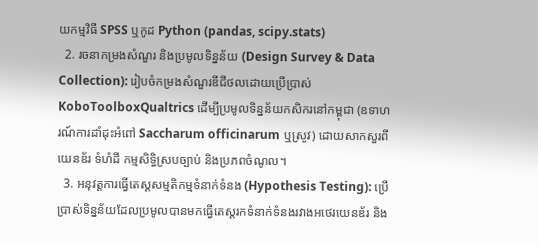យកម្មវិធី SPSS ឬកូដ Python (pandas, scipy.stats)
  2. រចនាកម្រងសំណួរ និងប្រមូលទិន្នន័យ (Design Survey & Data Collection): រៀបចំកម្រងសំណួរឌីជីថលដោយប្រើប្រាស់ KoboToolboxQualtrics ដើម្បីប្រមូលទិន្នន័យកសិករនៅកម្ពុជា (ឧទាហរណ៍ការដាំដុះអំពៅ Saccharum officinarum ឬស្រូវ) ដោយសាកសួរពីយេនឌ័រ ទំហំដី កម្មសិទ្ធិស្របច្បាប់ និងប្រភពចំណូល។
  3. អនុវត្តការធ្វើតេស្តសម្មតិកម្មទំនាក់ទំនង (Hypothesis Testing): ប្រើប្រាស់ទិន្នន័យដែលប្រមូលបានមកធ្វើតេស្តរកទំនាក់ទំនងរវាងអថេរយេនឌ័រ និង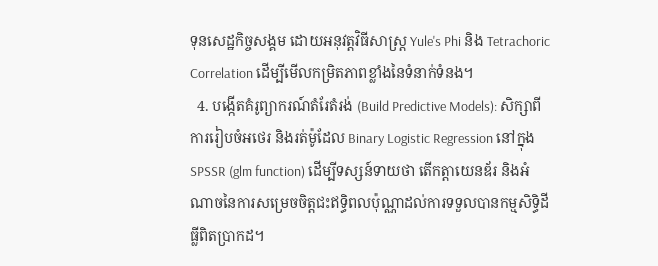ទុនសេដ្ឋកិច្ចសង្គម ដោយអនុវត្តវិធីសាស្ត្រ Yule's Phi និង Tetrachoric Correlation ដើម្បីមើលកម្រិតភាពខ្លាំងនៃទំនាក់ទំនង។
  4. បង្កើតគំរូព្យាករណ៍តំរែតំរង់ (Build Predictive Models): សិក្សាពីការរៀបចំអថេរ និងរត់ម៉ូដែល Binary Logistic Regression នៅក្នុង SPSSR (glm function) ដើម្បីទស្សន៍ទាយថា តើកត្តាយេនឌ័រ និងអំណាចនៃការសម្រេចចិត្តជះឥទ្ធិពលប៉ុណ្ណាដល់ការទទួលបានកម្មសិទ្ធិដីធ្លីពិតប្រាកដ។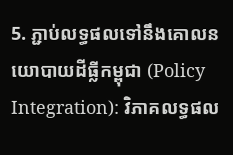5. ភ្ជាប់លទ្ធផលទៅនឹងគោលនយោបាយដីធ្លីកម្ពុជា (Policy Integration): វិភាគលទ្ធផល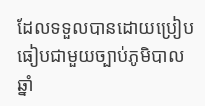ដែលទទួលបានដោយប្រៀបធៀបជាមួយច្បាប់ភូមិបាលឆ្នាំ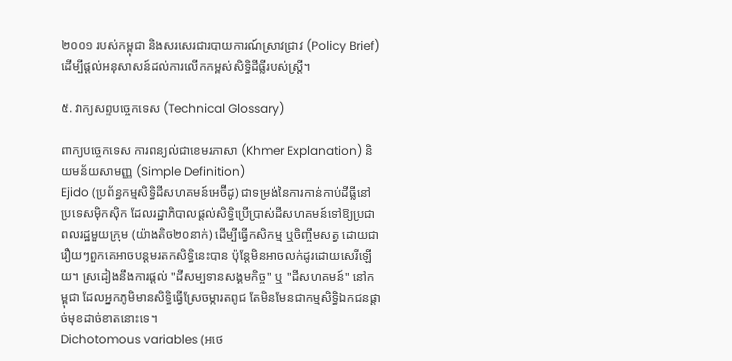២០០១ របស់កម្ពុជា និងសរសេរជារបាយការណ៍ស្រាវជ្រាវ (Policy Brief) ដើម្បីផ្តល់អនុសាសន៍ដល់ការលើកកម្ពស់សិទ្ធិដីធ្លីរបស់ស្ត្រី។

៥. វាក្យសព្ទបច្ចេកទេស (Technical Glossary)

ពាក្យបច្ចេកទេស ការពន្យល់ជាខេមរភាសា (Khmer Explanation) និយមន័យសាមញ្ញ (Simple Definition)
Ejido (ប្រព័ន្ធកម្មសិទ្ធិដីសហគមន៍អេច៊ីដូ) ជាទម្រង់នៃការកាន់កាប់ដីធ្លីនៅប្រទេសម៉ិកស៊ិក ដែលរដ្ឋាភិបាលផ្តល់សិទ្ធិប្រើប្រាស់ដីសហគមន៍ទៅឱ្យប្រជាពលរដ្ឋមួយក្រុម (យ៉ាងតិច២០នាក់) ដើម្បីធ្វើកសិកម្ម ឬចិញ្ចឹមសត្វ ដោយជារឿយៗពួកគេអាចបន្តមរតកសិទ្ធិនេះបាន ប៉ុន្តែមិនអាចលក់ដូរដោយសេរីឡើយ។ ស្រដៀងនឹងការផ្តល់ "ដីសម្បទានសង្គមកិច្ច" ឬ "ដីសហគមន៍" នៅកម្ពុជា ដែលអ្នកភូមិមានសិទ្ធិធ្វើស្រែចម្ការតពូជ តែមិនមែនជាកម្មសិទ្ធិឯកជនផ្តាច់មុខដាច់ខាតនោះទេ។
Dichotomous variables (អថេ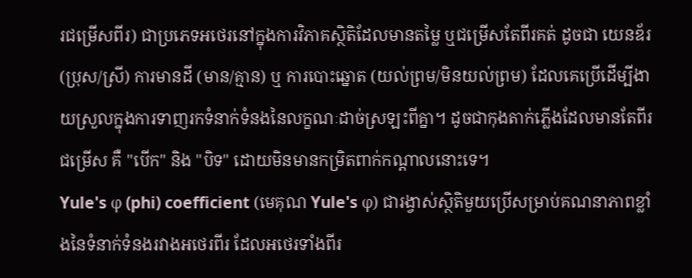រជម្រើសពីរ) ជាប្រភេទអថេរនៅក្នុងការវិភាគស្ថិតិដែលមានតម្លៃ ឬជម្រើសតែពីរគត់ ដូចជា យេនឌ័រ (ប្រុស/ស្រី) ការមានដី (មាន/គ្មាន) ឬ ការបោះឆ្នោត (យល់ព្រម/មិនយល់ព្រម) ដែលគេប្រើដើម្បីងាយស្រួលក្នុងការទាញរកទំនាក់ទំនងនៃលក្ខណៈដាច់ស្រឡះពីគ្នា។ ដូចជាកុងតាក់ភ្លើងដែលមានតែពីរជម្រើស គឺ "បើក" និង "បិទ" ដោយមិនមានកម្រិតពាក់កណ្តាលនោះទេ។
Yule's φ (phi) coefficient (មេគុណ Yule's φ) ជារង្វាស់ស្ថិតិមួយប្រើសម្រាប់គណនាភាពខ្លាំងនៃទំនាក់ទំនងរវាងអថេរពីរ ដែលអថេរទាំងពីរ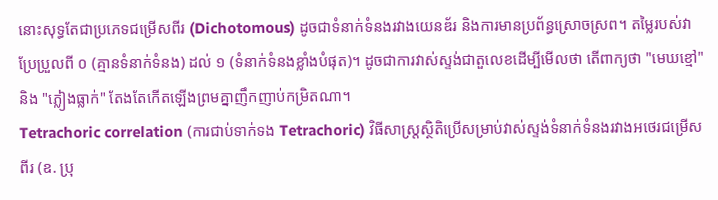នោះសុទ្ធតែជាប្រភេទជម្រើសពីរ (Dichotomous) ដូចជាទំនាក់ទំនងរវាងយេនឌ័រ និងការមានប្រព័ន្ធស្រោចស្រព។ តម្លៃរបស់វាប្រែប្រួលពី ០ (គ្មានទំនាក់ទំនង) ដល់ ១ (ទំនាក់ទំនងខ្លាំងបំផុត)។ ដូចជាការវាស់ស្ទង់ជាតួលេខដើម្បីមើលថា តើពាក្យថា "មេឃខ្មៅ" និង "ភ្លៀងធ្លាក់" តែងតែកើតឡើងព្រមគ្នាញឹកញាប់កម្រិតណា។
Tetrachoric correlation (ការជាប់ទាក់ទង Tetrachoric) វិធីសាស្ត្រស្ថិតិប្រើសម្រាប់វាស់ស្ទង់ទំនាក់ទំនងរវាងអថេរជម្រើសពីរ (ឧ. ប្រុ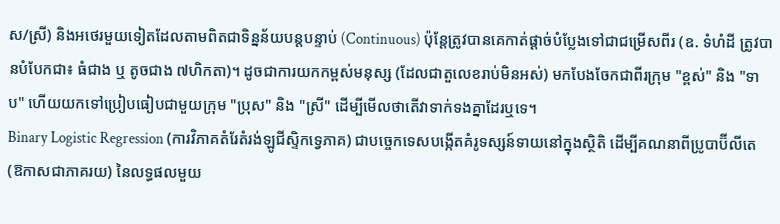ស/ស្រី) និងអថេរមួយទៀតដែលតាមពិតជាទិន្នន័យបន្តបន្ទាប់ (Continuous) ប៉ុន្តែត្រូវបានគេកាត់ផ្តាច់បំប្លែងទៅជាជម្រើសពីរ (ឧ. ទំហំដី ត្រូវបានបំបែកជា៖ ធំជាង ឬ តូចជាង ៧ហិកតា)។ ដូចជាការយកកម្ពស់មនុស្ស (ដែលជាតួលេខរាប់មិនអស់) មកបែងចែកជាពីរក្រុម "ខ្ពស់" និង "ទាប" ហើយយកទៅប្រៀបធៀបជាមួយក្រុម "ប្រុស" និង "ស្រី" ដើម្បីមើលថាតើវាទាក់ទងគ្នាដែរឬទេ។
Binary Logistic Regression (ការវិភាគតំរែតំរង់ឡូជីស្ទិកទ្វេភាគ) ជាបច្ចេកទេសបង្កើតគំរូទស្សន៍ទាយនៅក្នុងស្ថិតិ ដើម្បីគណនាពីប្រូបាប៊ីលីតេ (ឱកាសជាភាគរយ) នៃលទ្ធផលមួយ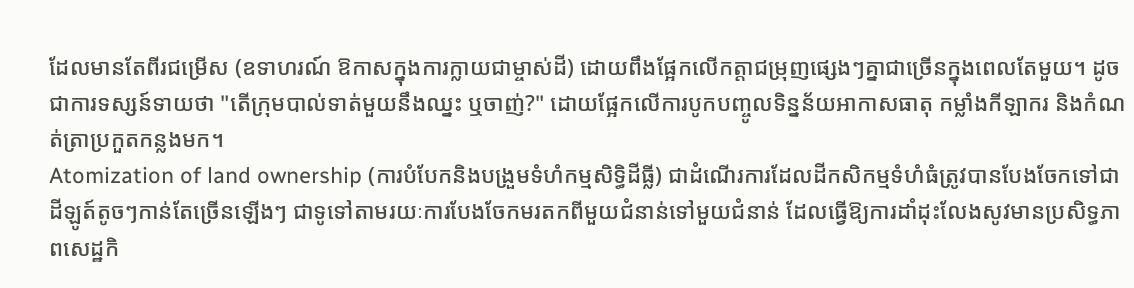ដែលមានតែពីរជម្រើស (ឧទាហរណ៍ ឱកាសក្នុងការក្លាយជាម្ចាស់ដី) ដោយពឹងផ្អែកលើកត្តាជម្រុញផ្សេងៗគ្នាជាច្រើនក្នុងពេលតែមួយ។ ដូចជាការទស្សន៍ទាយថា "តើក្រុមបាល់ទាត់មួយនឹងឈ្នះ ឬចាញ់?" ដោយផ្អែកលើការបូកបញ្ចូលទិន្នន័យអាកាសធាតុ កម្លាំងកីឡាករ និងកំណត់ត្រាប្រកួតកន្លងមក។
Atomization of land ownership (ការបំបែកនិងបង្រួមទំហំកម្មសិទ្ធិដីធ្លី) ជាដំណើរការដែលដីកសិកម្មទំហំធំត្រូវបានបែងចែកទៅជាដីឡូត៍តូចៗកាន់តែច្រើនឡើងៗ ជាទូទៅតាមរយៈការបែងចែកមរតកពីមួយជំនាន់ទៅមួយជំនាន់ ដែលធ្វើឱ្យការដាំដុះលែងសូវមានប្រសិទ្ធភាពសេដ្ឋកិ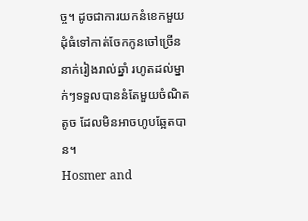ច្ច។ ដូចជាការយកនំខេកមួយដុំធំទៅកាត់ចែកកូនចៅច្រើននាក់រៀងរាល់ឆ្នាំ រហូតដល់ម្នាក់ៗទទួលបាននំតែមួយចំណិតតូច ដែលមិនអាចហូបឆ្អែតបាន។
Hosmer and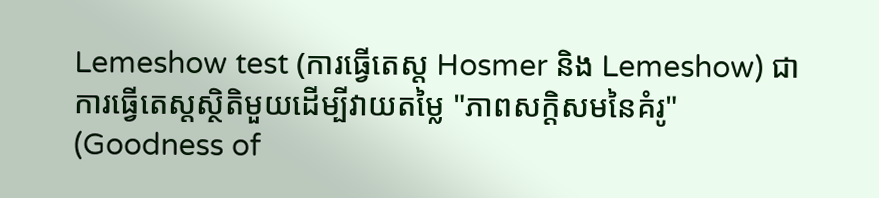Lemeshow test (ការធ្វើតេស្ត Hosmer និង Lemeshow) ជាការធ្វើតេស្តស្ថិតិមួយដើម្បីវាយតម្លៃ "ភាពសក្តិសមនៃគំរូ" (Goodness of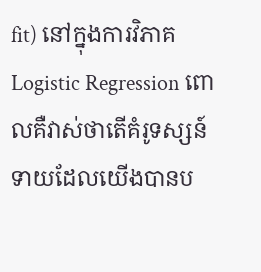fit) នៅក្នុងការវិភាគ Logistic Regression ពោលគឺវាស់ថាតើគំរូទស្សន៍ទាយដែលយើងបានប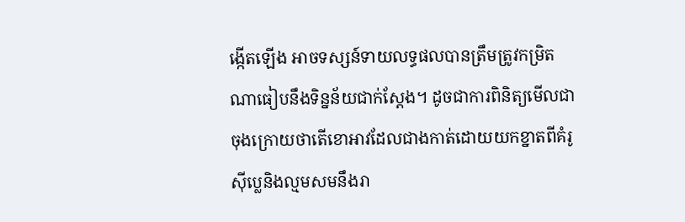ង្កើតឡើង អាចទស្សន៍ទាយលទ្ធផលបានត្រឹមត្រូវកម្រិតណាធៀបនឹងទិន្នន័យជាក់ស្តែង។ ដូចជាការពិនិត្យមើលជាចុងក្រោយថាតើខោអាវដែលជាងកាត់ដោយយកខ្នាតពីគំរូ ស៊ីប្លេនិងល្មមសមនឹងរា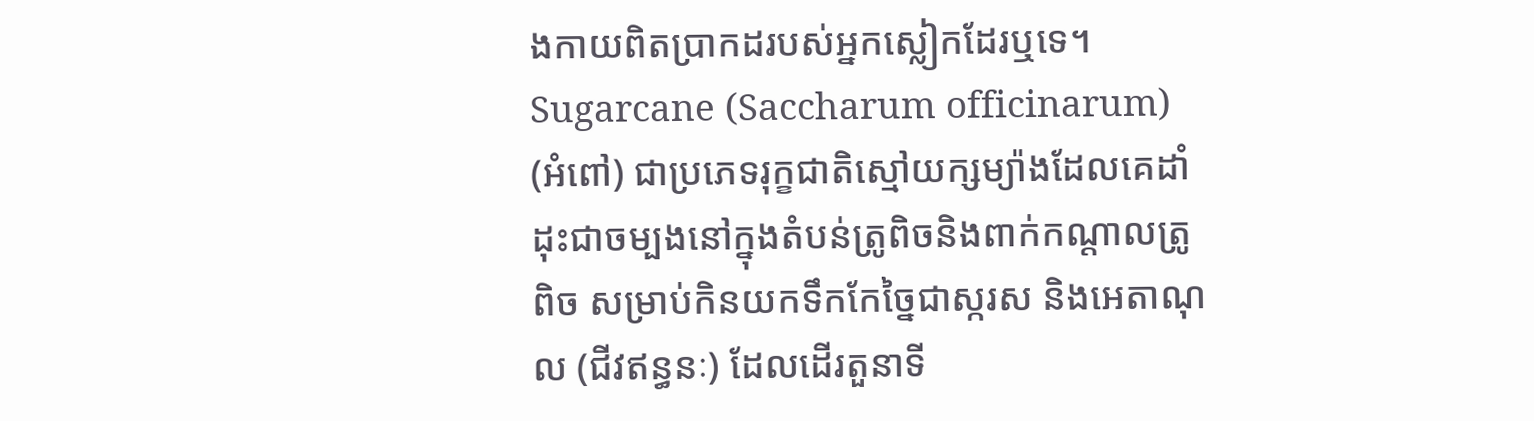ងកាយពិតប្រាកដរបស់អ្នកស្លៀកដែរឬទេ។
Sugarcane (Saccharum officinarum) (អំពៅ) ជាប្រភេទរុក្ខជាតិស្មៅយក្សម្យ៉ាងដែលគេដាំដុះជាចម្បងនៅក្នុងតំបន់ត្រូពិចនិងពាក់កណ្តាលត្រូពិច សម្រាប់កិនយកទឹកកែច្នៃជាស្ករស និងអេតាណុល (ជីវឥន្ធនៈ) ដែលដើរតួនាទី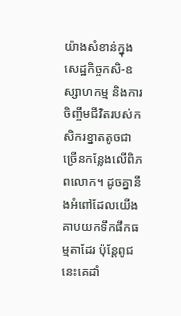យ៉ាងសំខាន់ក្នុងសេដ្ឋកិច្ចកសិ-ឧស្សាហកម្ម និងការចិញ្ចឹមជីវិតរបស់កសិករខ្នាតតូចជាច្រើនកន្លែងលើពិភពលោក។ ដូចគ្នានឹងអំពៅដែលយើងគាបយកទឹកផឹកធម្មតាដែរ ប៉ុន្តែពូជនេះគេដាំ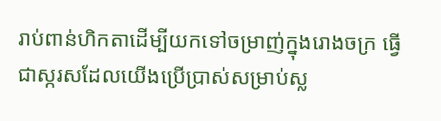រាប់ពាន់ហិកតាដើម្បីយកទៅចម្រាញ់ក្នុងរោងចក្រ ធ្វើជាស្ករសដែលយើងប្រើប្រាស់សម្រាប់ស្ល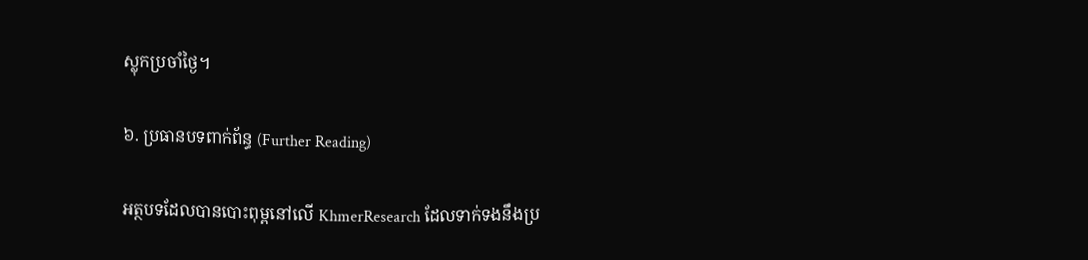ស្លុកប្រចាំថ្ងៃ។

៦. ប្រធានបទពាក់ព័ន្ធ (Further Reading)

អត្ថបទដែលបានបោះពុម្ពនៅលើ KhmerResearch ដែលទាក់ទងនឹងប្រ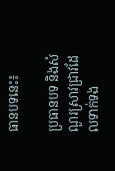ធានបទនេះ៖

ប្រធានបទ និងសំណួរស្រាវជ្រាវដែលទាក់ទង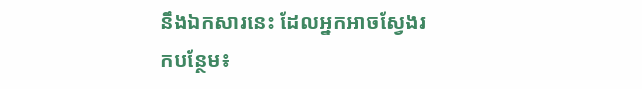នឹងឯកសារនេះ ដែលអ្នកអាចស្វែងរកបន្ថែម៖